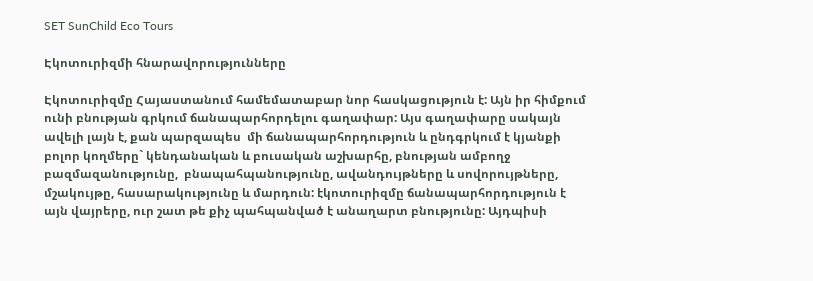SET SunChild Eco Tours

Էկոտուրիզմի հնարավորությունները

Էկոտուրիզմը Հայաստանում համեմատաբար նոր հասկացություն է: Այն իր հիմքում ունի բնության գրկում ճանապարհորդելու գաղափար: Այս գաղափարը սակայն ավելի լայն է, քան պարզապես  մի ճանապարհորդություն և ընդգրկում է կյանքի բոլոր կողմերը` կենդանական և բուսական աշխարհը, բնության ամբողջ բազմազանությունը,  բնապահպանությունը, ավանդույթները և սովորույթները, մշակույթը, հասարակությունը և մարդուն: էկոտուրիզմը ճանապարհորդություն է այն վայրերը, ուր շատ թե քիչ պահպանված է անաղարտ բնությունը: Այդպիսի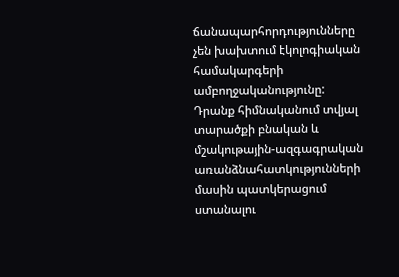ճանապարհորդությունները չեն խախտում էկոլոգիական համակարգերի ամբողջականությունը: Դրանք հիմնականում տվյալ տարածքի բնական և մշակութային-ազգագրական առանձնահատկությունների մասին պատկերացում ստանալու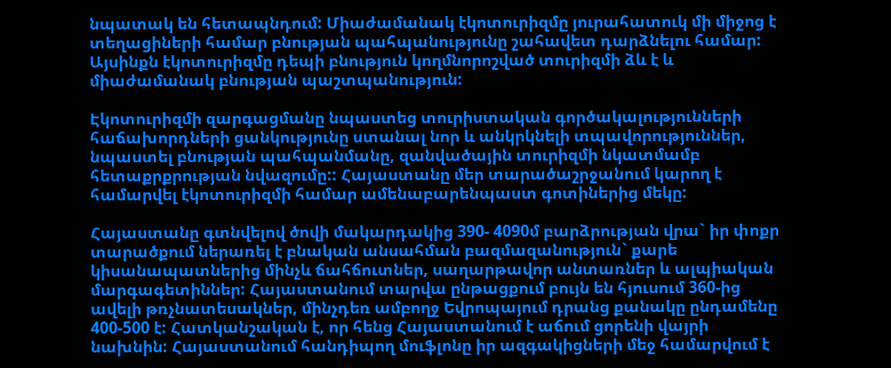նպատակ են հետապնդում: Միաժամանակ էկոտուրիզմը յուրահատուկ մի միջոց է տեղացիների համար բնության պահպանությունը շահավետ դարձնելու համար: Այսինքն էկոտուրիզմը դեպի բնություն կողմնորոշված տուրիզմի ձև է և միաժամանակ բնության պաշտպանություն:

Էկոտուրիզմի զարգացմանը նպաստեց տուրիստական գործակալությունների հաճախորդների ցանկությունը ստանալ նոր և անկրկնելի տպավորություններ, նպաստել բնության պահպանմանը, զանվածային տուրիզմի նկատմամբ հետաքրքրության նվազումը:: Հայաստանը մեր տարածաշրջանում կարող է համարվել էկոտուրիզմի համար ամենաբարենպաստ գոտիներից մեկը:

Հայաստանը գտնվելով ծովի մակարդակից 390- 4090մ բարձրության վրա` իր փոքր տարածքում ներառել է բնական անսահման բազմազանություն` քարե կիսանապատներից մինչև ճահճուտներ, սաղարթավոր անտառներ և ալպիական մարգագետիններ: Հայաստանում տարվա ընթացքում բույն են հյուսում 360-ից ավելի թռչնատեսակներ, մինչդեռ ամբողջ Եվրոպայում դրանց քանակը ընդամենը 400-500 է: Հատկանշական է, որ հենց Հայաստանում է աճում ցորենի վայրի նախնին: Հայաստանում հանդիպող մուֆլոնը իր ազգակիցների մեջ համարվում է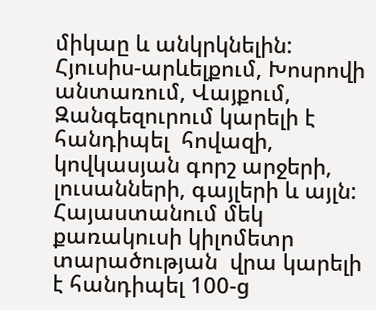միկաը և անկրկնելին: Հյուսիս-արևելքում, Խոսրովի անտառում, Վայքում, Զանգեզուրում կարելի է հանդիպել  հովազի, կովկասյան գորշ արջերի, լուսանների, գայլերի և այլն:  Հայաստանում մեկ քառակուսի կիլոմետր տարածության  վրա կարելի է հանդիպել 100-ց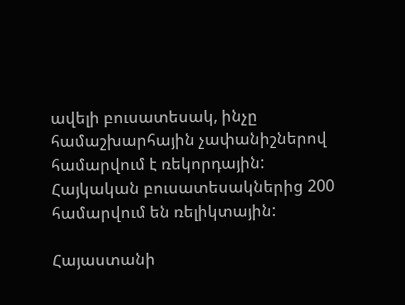ավելի բուսատեսակ, ինչը համաշխարհային չափանիշներով համարվում է ռեկորդային: Հայկական բուսատեսակներից 200 համարվում են ռելիկտային:

Հայաստանի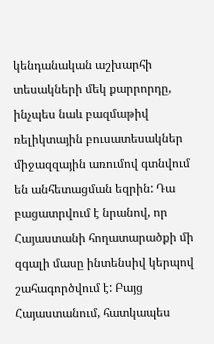կենդանական աշխարհի տեսակների մեկ քարրորդը, ինչպես նաև բազմաթիվ ռելիկտային բուսատեսակներ միջազզային առումով գտնվում են անհետացման եզրին: Դա բացատրվում է նրանով, որ Հայաստանի հողատարածքի մի զգալի մասը ինտենսիվ կերպով շահագործվում է: Բայց Հայաստանում, հատկապես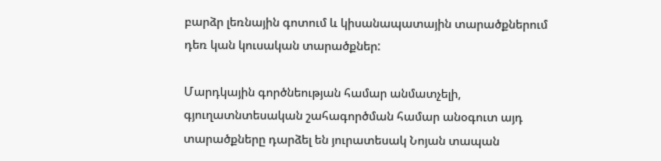բարձր լեռնային գոտում և կիսանապատային տարածքներում դեռ կան կուսական տարածքներ:

Մարդկային գործնեության համար անմատչելի, գյուղատնտեսական շահագործման համար անօգուտ այդ տարածքները դարձել են յուրատեսակ Նոյան տապան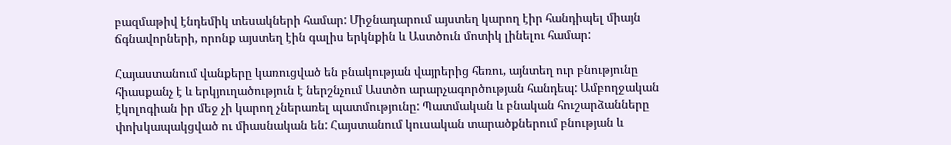բազմաթիվ էնդեմիկ տեսակների համար: Միջնադարում այստեղ կարող էիր հանդիպել միայն ճգնավորների, որոնք այստեղ էին գալիս երկնքին և Աստծուն մոտիկ լինելու համար:

Հայաստանում վանքերը կառուցված են բնակության վայրերից հեռու, այնտեղ ուր բնությունը հիասքանչ է և երկյուղածություն է ներշնչում Աստծո արարչագործության հանդեպ: Ամբողջական էկոլոգիան իր մեջ չի կարող չներառել պատմությունը: Պատմական և բնական հուշարձանները փոխկապակցված ու միասնական են: Հայստանում կուսական տարածքներում բնության և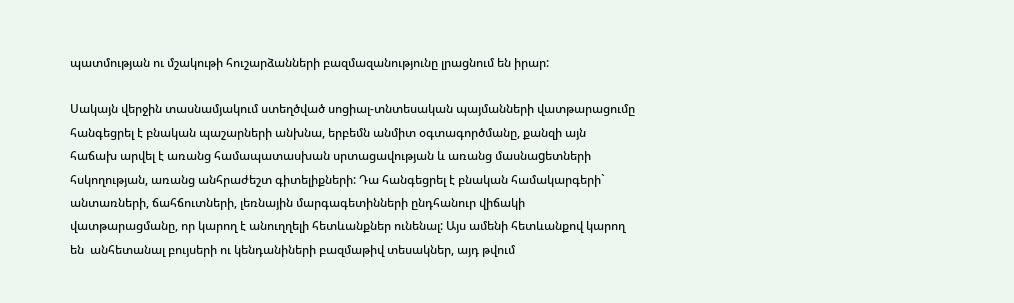պատմության ու մշակութի հուշարձանների բազմազանությունը լրացնում են իրար:

Սակայն վերջին տասնամյակում ստեղծված սոցիալ-տնտեսական պայմանների վատթարացումը հանգեցրել է բնական պաշարների անխնա, երբեմն անմիտ օգտագործմանը, քանզի այն հաճախ արվել է առանց համապատասխան սրտացավության և առանց մասնաgետների հսկողության, առանց անհրաժեշտ գիտելիքների: Դա հանգեցրել է բնական համակարգերի` անտառների, ճահճուտների, լեռնային մարգագետինների ընդհանուր վիճակի վատթարացմանը, որ կարող է անուղղելի հետևանքներ ունենալ: Այս ամենի հետևանքով կարող են  անհետանալ բույսերի ու կենդանիների բազմաթիվ տեսակներ, այդ թվում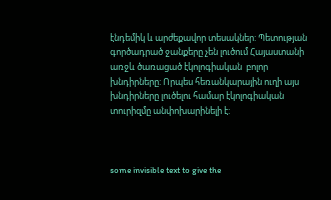էնդեմիկ և արժեքավոր տեսակներ: Պետության գործադրած ջանքերը չեն լուծում Հայաստանի առջև ծառացած էկոլոգիական  բոլոր խնդիրները: Որպես հեռանկարային ուղի այս խնդիրները լուծելու համար էկոլոգիական տուրիզմը անփոխարինելի է:



some invisible text to give the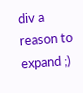div a reason to expand ;)